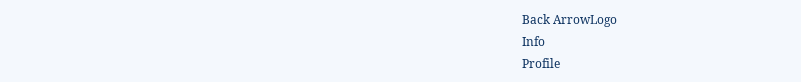Back ArrowLogo
Info
Profile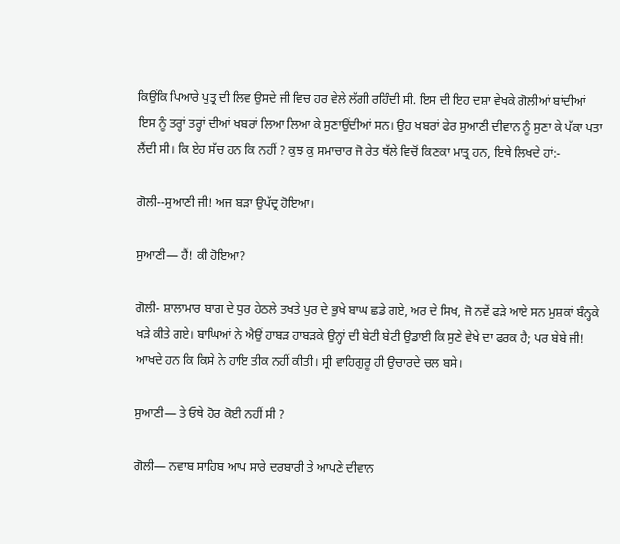ਕਿਉਂਕਿ ਪਿਆਰੇ ਪੁਤ੍ਰ ਦੀ ਲਿਵ ਉਸਦੇ ਜੀ ਵਿਚ ਹਰ ਵੇਲੇ ਲੱਗੀ ਰਹਿੰਦੀ ਸੀ. ਇਸ ਦੀ ਇਹ ਦਸ਼ਾ ਵੇਖਕੇ ਗੋਲੀਆਂ ਬਾਂਦੀਆਂ ਇਸ ਨੂੰ ਤਰ੍ਹਾਂ ਤਰ੍ਹਾਂ ਦੀਆਂ ਖਬਰਾਂ ਲਿਆ ਲਿਆ ਕੇ ਸੁਣਾਉਂਦੀਆਂ ਸਨ। ਉਹ ਖਬਰਾਂ ਫੇਰ ਸੁਆਣੀ ਦੀਵਾਨ ਨੂੰ ਸੁਣਾ ਕੇ ਪੱਕਾ ਪਤਾ ਲੈਂਦੀ ਸੀ। ਕਿ ਏਹ ਸੱਚ ਹਨ ਕਿ ਨਹੀਂ ? ਕੁਝ ਕੁ ਸਮਾਚਾਰ ਜੋ ਰੇਤ ਥੱਲੇ ਵਿਚੋਂ ਕਿਣਕਾ ਮਾਤ੍ਰ ਹਨ, ਇਥੇ ਲਿਖਦੇ ਹਾਂ:-

ਗੋਲੀ--ਸੁਆਣੀ ਜੀ! ਅਜ ਬੜਾ ਉਪੱਦ੍ਰ ਹੋਇਆ।

ਸੁਆਣੀ— ਹੈਂ! ਕੀ ਹੋਇਆ?

ਗੋਲੀ- ਸ਼ਾਲਾਮਾਰ ਬਾਗ ਦੇ ਧੁਰ ਹੇਠਲੇ ਤਖਤੇ ਪੁਰ ਦੇ ਭੁਖੇ ਬਾਘ ਛਡੇ ਗਏ, ਅਰ ਦੇ ਸਿਖ, ਜੋ ਨਵੇਂ ਫੜੇ ਆਏ ਸਨ ਮੁਸ਼ਕਾਂ ਬੰਨ੍ਹਕੇ ਖੜੇ ਕੀਤੇ ਗਏ। ਬਾਘਿਆਂ ਨੇ ਐਉਂ ਹਾਬੜ ਹਾਬੜਕੇ ਉਨ੍ਹਾਂ ਦੀ ਬੇਟੀ ਬੇਟੀ ਉਡਾਈ ਕਿ ਸੁਣੇ ਵੇਖੇ ਦਾ ਫਰਕ ਹੈ; ਪਰ ਬੇਬੇ ਜੀ! ਆਖਦੇ ਹਨ ਕਿ ਕਿਸੇ ਨੇ ਹਾਇ ਤੀਕ ਨਹੀਂ ਕੀਤੀ। ਸ੍ਰੀ ਵਾਹਿਗੁਰੂ ਹੀ ਉਚਾਰਦੇ ਚਲ ਬਸੇ।

ਸੁਆਣੀ— ਤੇ ਓਥੇ ਹੋਰ ਕੋਈ ਨਹੀਂ ਸੀ ?

ਗੋਲੀ— ਨਵਾਬ ਸਾਹਿਬ ਆਪ ਸਾਰੇ ਦਰਬਾਰੀ ਤੇ ਆਪਣੇ ਦੀਵਾਨ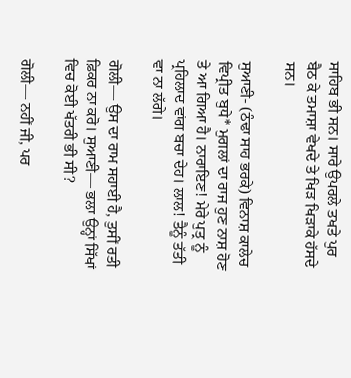ਸਾਹਿਬ ਭੀ ਸਨ। ਸਾਰੇ ਉਪਰਲੇ ਤਖਤੇ ਪੁਰ ਬੈਠ ਕੇ ਤਮਾਸ਼ਾ ਵੇਖਦੇ ਤੇ ਖਿੜ ਖਿੜਾਕੇ ਹੱਸਦੇ ਸਨ।

ਸੁਆਣੀ- (ਠੰਢਾ ਸਾਹ ਭਰਕੇ) ਵਿਨਾਸ਼ ਕਾਲੇਚ ਵਿਪ੍ਰੀਤ ਬੁਧੇ* ਮੁਗਲਾਂ ਦਾ ਰਾਜ ਹੁਣ ਨਾਸ਼ ਹੋਣ ਤੇ ਆ ਗਿਆ ਹੈ। ਨਾਰਾਇਣ! ਮੇਰੇ ਪੁਤ੍ਰ ਨੂੰ ਪ੍ਰਹਿਲਾਦ ਵਾਂਗ ਬਚਾ ਦੇਹ। ਲਾਲ! ਤੈਨੂੰ ਤੱਤੀ ਵਾ ਨਾ ਲੱਗੇ।

ਗੋਲੀ— ਉਸ ਦਾ ਰਾਮ ਸਹਾਈ ਹੈ, ਤੁਸੀਂ ਰਤੀ ਫ਼ਿਕਰ ਨਾ ਕਰੋ। ਸੁਆਣੀ— ਭਲਾ ਉਨ੍ਹਾਂ ਸਿੱਖਾਂ ਵਿਚ ਕੋਈ ਖੱਤਰੀ ਭੀ ਸੀ?

ਗੋਲੀ— ਨਹੀਂ ਜੀ, ਪਰ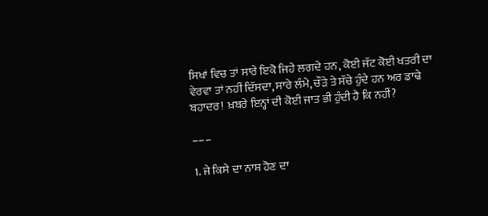ਸਿਖਾਂ ਵਿਚ ਤਾਂ ਸਾਰੇ ਇਕੋ ਜਿਹੇ ਲਗਦੇ ਹਨ, ਕੋਈ ਜੱਟ ਕੋਈ ਖਤਰੀ ਦਾ ਵੇਰਵਾ ਤਾਂ ਨਹੀਂ ਦਿੱਸਦਾ, ਸਾਰੇ ਲੰਮੇ, ਚੌੜੇ ਤੇ ਸੱਚੇ ਹੁੰਦੇ ਹਨ ਅਰ ਡਾਢੇ ਬਹਾਦਰ! ਖ਼ਬਰੇ ਇਨ੍ਹਾਂ ਦੀ ਕੋਈ ਜਾਤ ਭੀ ਹੁੰਦੀ ਹੈ ਕਿ ਨਹੀਂ?

–––

1. ਜੇ ਕਿਸੇ ਦਾ ਨਾਸ਼ ਹੋਣ ਦਾ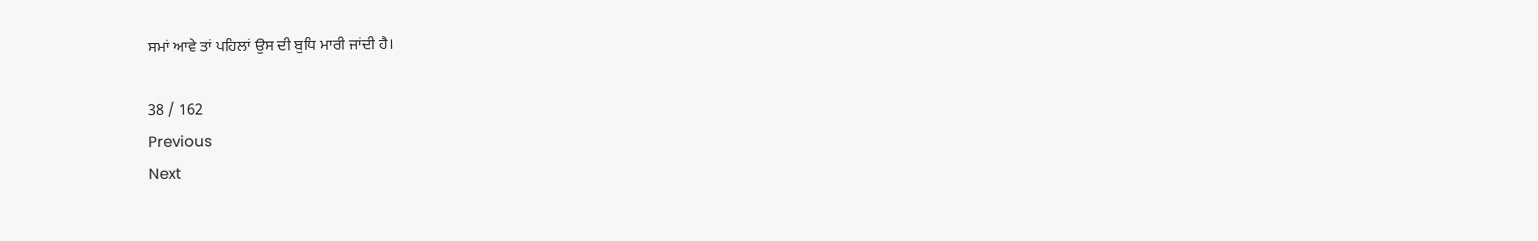ਸਮਾਂ ਆਵੇ ਤਾਂ ਪਹਿਲਾਂ ਉਸ ਦੀ ਬੁਧਿ ਮਾਰੀ ਜਾਂਦੀ ਹੈ।

38 / 162
Previous
Next